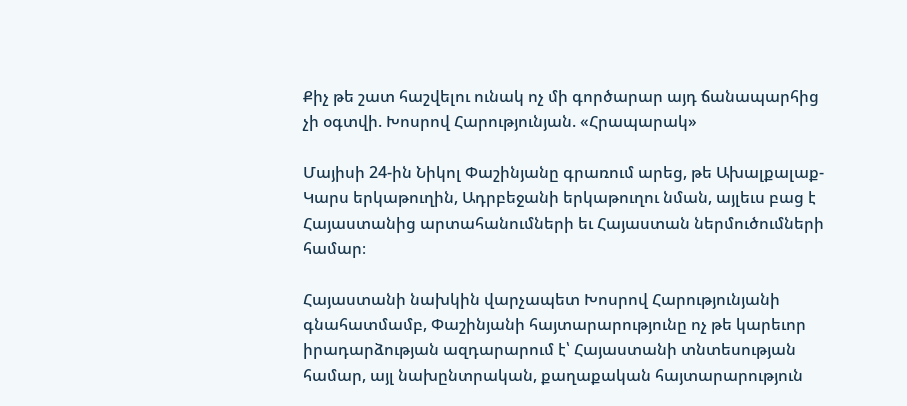Քիչ թե շատ հաշվելու ունակ ոչ մի գործարար այդ ճանապարհից չի օգտվի. Խոսրով Հարությունյան. «Հրապարակ»

Մայիսի 24-ին Նիկոլ Փաշինյանը գրառում արեց, թե Ախալքալաք-Կարս երկաթուղին, Ադրբեջանի երկաթուղու նման, այլեւս բաց է Հայաստանից արտահանումների եւ Հայաստան ներմուծումների համար։

Հայաստանի նախկին վարչապետ Խոսրով Հարությունյանի գնահատմամբ, Փաշինյանի հայտարարությունը ոչ թե կարեւոր իրադարձության ազդարարում է՝ Հայաստանի տնտեսության համար, այլ նախընտրական, քաղաքական հայտարարություն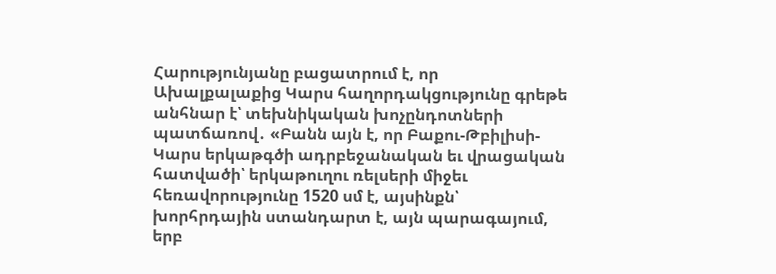Հարությունյանը բացատրում է, որ Ախալքալաքից Կարս հաղորդակցությունը գրեթե անհնար է՝ տեխնիկական խոչընդոտների պատճառով․ «Բանն այն է, որ Բաքու-Թբիլիսի-Կարս երկաթգծի ադրբեջանական եւ վրացական հատվածի՝ երկաթուղու ռելսերի միջեւ հեռավորությունը 1520 սմ է, այսինքն՝ խորհրդային ստանդարտ է, այն պարագայում, երբ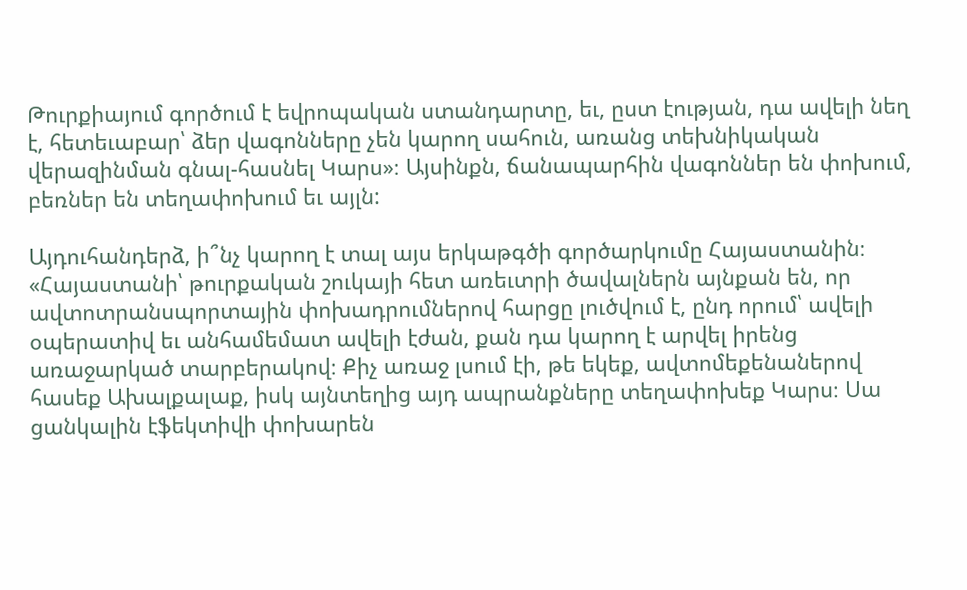Թուրքիայում գործում է եվրոպական ստանդարտը, եւ, ըստ էության, դա ավելի նեղ է, հետեւաբար՝ ձեր վագոնները չեն կարող սահուն, առանց տեխնիկական վերազինման գնալ-հասնել Կարս»։ Այսինքն, ճանապարհին վագոններ են փոխում, բեռներ են տեղափոխում եւ այլն:

Այդուհանդերձ, ի՞նչ կարող է տալ այս երկաթգծի գործարկումը Հայաստանին։ «Հայաստանի՝ թուրքական շուկայի հետ առեւտրի ծավալներն այնքան են, որ ավտոտրանսպորտային փոխադրումներով հարցը լուծվում է, ընդ որում՝ ավելի օպերատիվ եւ անհամեմատ ավելի էժան, քան դա կարող է արվել իրենց առաջարկած տարբերակով։ Քիչ առաջ լսում էի, թե եկեք, ավտոմեքենաներով հասեք Ախալքալաք, իսկ այնտեղից այդ ապրանքները տեղափոխեք Կարս։ Սա ցանկալին էֆեկտիվի փոխարեն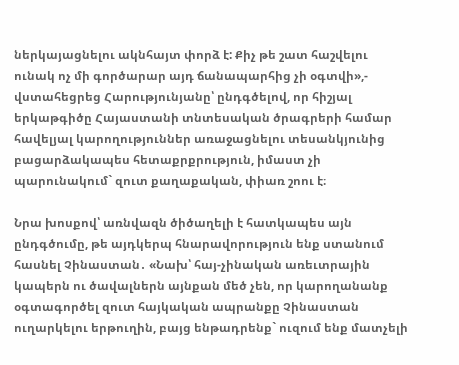ներկայացնելու ակնհայտ փորձ է: Քիչ թե շատ հաշվելու ունակ ոչ մի գործարար այդ ճանապարհից չի օգտվի»,- վստահեցրեց Հարությունյանը՝ ընդգծելով, որ հիշյալ երկաթգիծը Հայաստանի տնտեսական ծրագրերի համար հավելյալ կարողություններ առաջացնելու տեսանկյունից բացարձակապես հետաքրքրություն, իմաստ չի պարունակում` զուտ քաղաքական, փիառ շոու է։

Նրա խոսքով՝ առնվազն ծիծաղելի է հատկապես այն ընդգծումը, թե այդկերպ հնարավորություն ենք ստանում հասնել Չինաստան․ «Նախ՝ հայ-չինական առեւտրային կապերն ու ծավալներն այնքան մեծ չեն, որ կարողանանք օգտագործել զուտ հայկական ապրանքը Չինաստան ուղարկելու երթուղին, բայց ենթադրենք` ուզում ենք մատչելի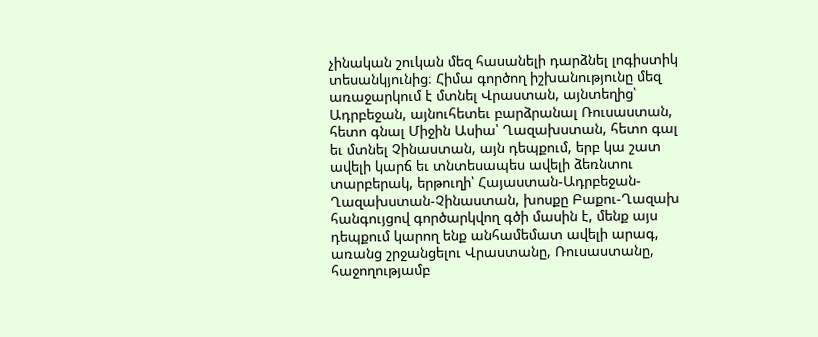չինական շուկան մեզ հասանելի դարձնել լոգիստիկ տեսանկյունից։ Հիմա գործող իշխանությունը մեզ առաջարկում է մտնել Վրաստան, այնտեղից՝ Ադրբեջան, այնուհետեւ բարձրանալ Ռուսաստան, հետո գնալ Միջին Ասիա՝ Ղազախստան, հետո գալ եւ մտնել Չինաստան, այն դեպքում, երբ կա շատ ավելի կարճ եւ տնտեսապես ավելի ձեռնտու տարբերակ, երթուղի՝ Հայաստան-Ադրբեջան-Ղազախստան-Չինաստան, խոսքը Բաքու-Ղազախ հանգույցով գործարկվող գծի մասին է, մենք այս դեպքում կարող ենք անհամեմատ ավելի արագ, առանց շրջանցելու Վրաստանը, Ռուսաստանը, հաջողությամբ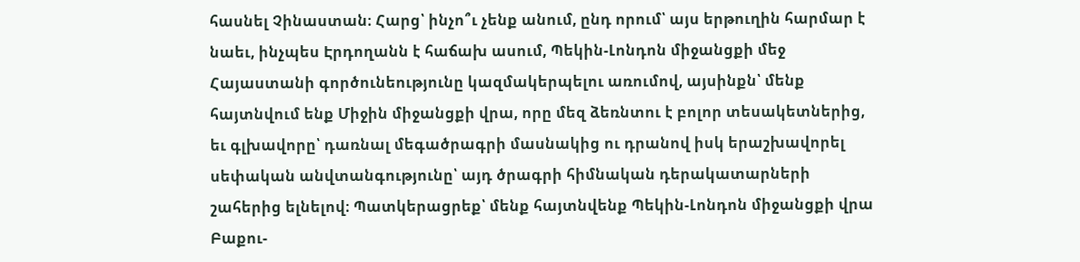հասնել Չինաստան։ Հարց՝ ինչո՞ւ չենք անում, ընդ որում՝ այս երթուղին հարմար է նաեւ, ինչպես Էրդողանն է հաճախ ասում, Պեկին-Լոնդոն միջանցքի մեջ Հայաստանի գործունեությունը կազմակերպելու առումով, այսինքն՝ մենք հայտնվում ենք Միջին միջանցքի վրա, որը մեզ ձեռնտու է բոլոր տեսակետներից, եւ գլխավորը՝ դառնալ մեգածրագրի մասնակից ու դրանով իսկ երաշխավորել սեփական անվտանգությունը՝ այդ ծրագրի հիմնական դերակատարների շահերից ելնելով։ Պատկերացրեք՝ մենք հայտնվենք Պեկին-Լոնդոն միջանցքի վրա Բաքու-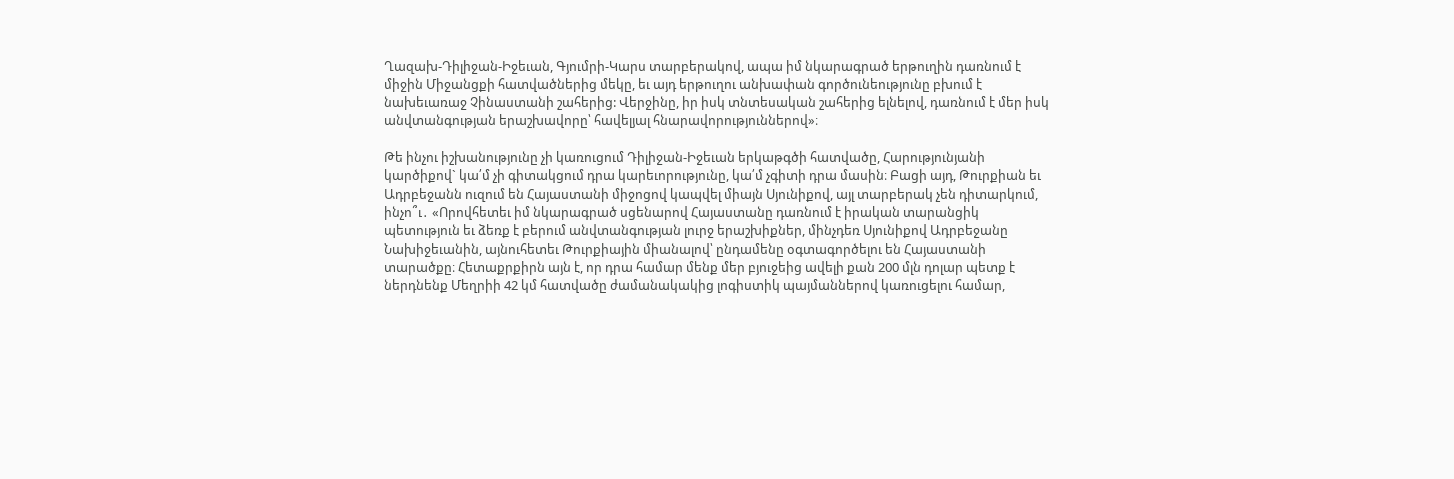Ղազախ-Դիլիջան-Իջեւան, Գյումրի-Կարս տարբերակով, ապա իմ նկարագրած երթուղին դառնում է միջին Միջանցքի հատվածներից մեկը, եւ այդ երթուղու անխափան գործունեությունը բխում է նախեւառաջ Չինաստանի շահերից: Վերջինը, իր իսկ տնտեսական շահերից ելնելով, դառնում է մեր իսկ անվտանգության երաշխավորը՝ հավելյալ հնարավորություններով»։

Թե ինչու իշխանությունը չի կառուցում Դիլիջան-Իջեւան երկաթգծի հատվածը, Հարությունյանի կարծիքով` կա՛մ չի գիտակցում դրա կարեւորությունը, կա՛մ չգիտի դրա մասին։ Բացի այդ, Թուրքիան եւ Ադրբեջանն ուզում են Հայաստանի միջոցով կապվել միայն Սյունիքով, այլ տարբերակ չեն դիտարկում, ինչո՞ւ․ «Որովհետեւ իմ նկարագրած սցենարով Հայաստանը դառնում է իրական տարանցիկ պետություն եւ ձեռք է բերում անվտանգության լուրջ երաշխիքներ, մինչդեռ Սյունիքով Ադրբեջանը Նախիջեւանին, այնուհետեւ Թուրքիային միանալով՝ ընդամենը օգտագործելու են Հայաստանի տարածքը։ Հետաքրքիրն այն է, որ դրա համար մենք մեր բյուջեից ավելի քան 200 մլն դոլար պետք է ներդնենք Մեղրիի 42 կմ հատվածը ժամանակակից լոգիստիկ պայմաններով կառուցելու համար,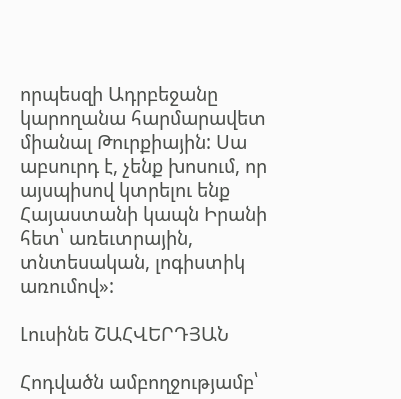որպեսզի Ադրբեջանը կարողանա հարմարավետ միանալ Թուրքիային: Սա աբսուրդ է, չենք խոսում, որ այսպիսով կտրելու ենք Հայաստանի կապն Իրանի հետ՝ առեւտրային, տնտեսական, լոգիստիկ առումով»:

Լուսինե ՇԱՀՎԵՐԴՅԱՆ

Հոդվածն ամբողջությամբ՝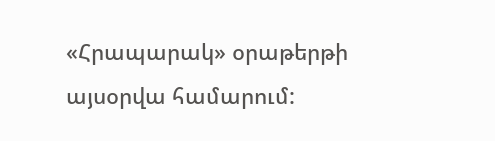«Հրապարակ» օրաթերթի այսօրվա համարում: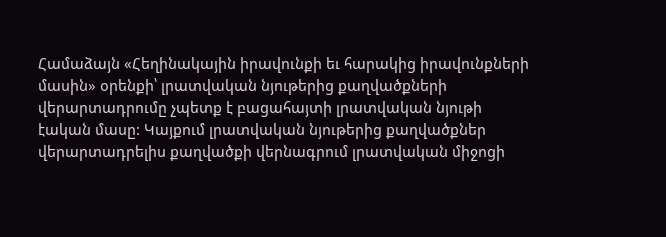Համաձայն «Հեղինակային իրավունքի եւ հարակից իրավունքների մասին» օրենքի՝ լրատվական նյութերից քաղվածքների վերարտադրումը չպետք է բացահայտի լրատվական նյութի էական մասը: Կայքում լրատվական նյութերից քաղվածքներ վերարտադրելիս քաղվածքի վերնագրում լրատվական միջոցի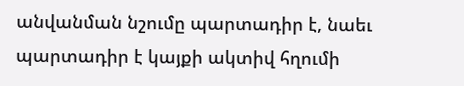անվանման նշումը պարտադիր է, նաեւ պարտադիր է կայքի ակտիվ հղումի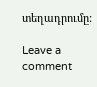տեղադրումը:

Leave a comment